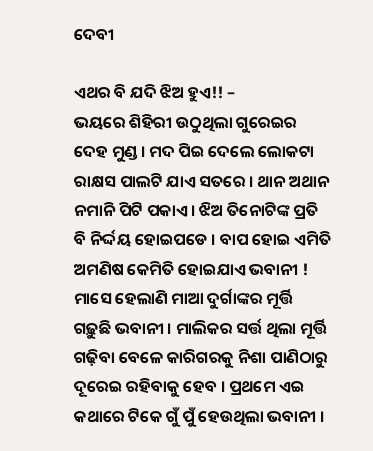ଦେବୀ

ଏଥର ବି ଯଦି ଝିଅ ହୁଏ!! –
ଭୟରେ ଶିହିରୀ ଉଠୁଥିଲା ଗୁରେଇର ଦେହ ମୁଣ୍ଡ । ମଦ ପିଇ ଦେଲେ ଲୋକଟା ରାକ୍ଷସ ପାଲଟି ଯାଏ ସତରେ । ଥାନ ଅଥାନ ନମାନି ପିଟି ପକାଏ । ଝିଅ ତିନୋଟିଙ୍କ ପ୍ରତି ବି ନିର୍ଦ୍ଦୟ ହୋଇପଡେ । ବାପ ହୋଇ ଏମିତି ଅମଣିଷ କେମିତି ହୋଇଯାଏ ଭବାନୀ !
ମାସେ ହେଲାଣି ମାଆ ଦୁର୍ଗାଙ୍କର ମୂର୍ତ୍ତି ଗଢ଼ୁଛି ଭବାନୀ । ମାଲିକର ସର୍ତ୍ତ ଥିଲା ମୂର୍ତ୍ତି ଗଢ଼ିବା ବେଳେ କାରିଗରକୁ ନିଶା ପାଣିଠାରୁ ଦୂରେଇ ରହିବାକୁ ହେବ । ପ୍ରଥମେ ଏଇ କଥାରେ ଟିକେ ଗୁଁ ପୁଁ ହେଉଥିଲା ଭବାନୀ ।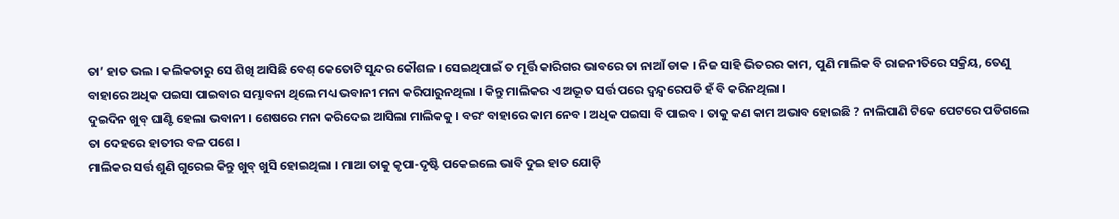ତା’ ହାତ ଭଲ । କଲିକତାରୁ ସେ ଶିଖି ଆସିଛି ବେଶ୍ କେତୋଟି ସୁନ୍ଦର କୌଶଳ । ସେଇଥିପାଇଁ ତ ମୂର୍ତ୍ତି କାରିଗର ଭାବରେ ତା ନାଆଁ ଡାକ । ନିଜ ସାହି ଭିତରର କାମ, ପୁଣି ମାଲିକ ବି ରାଜନୀତିରେ ସକ୍ରିୟ, ତେଣୁ ବାହାରେ ଅଧିକ ପଇସା ପାଇବାର ସମ୍ଭାବନା ଥିଲେ ମଧ୍ୟ ଭବାନୀ ମନା କରିପାରୁନଥିଲା । କିନ୍ତୁ ମାଲିକର ଏ ଅଦ୍ଭୂତ ସର୍ତ୍ତ ପରେ ଦ୍ଵନ୍ଦ୍ଵରେପଡି ହଁ ବି କରିନଥିଲା ।
ଦୁଇଦିନ ଖୁବ୍ ଘାଣ୍ଟି ହେଲା ଭବାନୀ । ଶେଷରେ ମନା କରିଦେଇ ଆସିଲା ମାଲିକକୁ । ବରଂ ବାହାରେ କାମ ନେବ । ଅଧିକ ପଇସା ବି ପାଇବ । ତାକୁ କଣ କାମ ଅଭାବ ହୋଇଛି ? ନାଲିପାଣି ଟିକେ ପେଟରେ ପଡିଗଲେ ତା ଦେହରେ ହାତୀର ବଳ ପଶେ ।
ମାଲିକର ସର୍ତ୍ତ ଶୁଣି ଗୁରେଇ କିନ୍ତୁ ଖୁବ୍ ଖୁସି ହୋଇଥିଲା । ମାଆ ତାକୁ କୃପା-ଦୃଷ୍ଟି ପକେଇଲେ ଭାବି ଦୁଇ ହାତ ଯୋଡ଼ି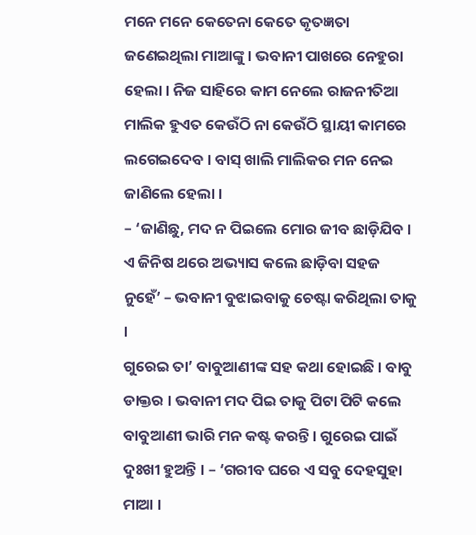ମନେ ମନେ କେତେନା କେତେ କୃତଜ୍ଞତା ଜଣେଇଥିଲା ମାଆଙ୍କୁ । ଭବାନୀ ପାଖରେ ନେହୁରା ହେଲା । ନିଜ ସାହିରେ କାମ ନେଲେ ରାଜନୀତିଆ ମାଲିକ ହୁଏତ କେଉଁଠି ନା କେଉଁଠି ସ୍ଥାୟୀ କାମରେ ଲଗେଇଦେବ । ବାସ୍ ଖାଲି ମାଲିକର ମନ ନେଇ ଜାଣିଲେ ହେଲା ।
– ‘ଜାଣିଛୁ, ମଦ ନ ପିଇଲେ ମୋର ଜୀବ ଛାଡ଼ିଯିବ । ଏ ଜିନିଷ ଥରେ ଅଭ୍ୟାସ କଲେ ଛାଡ଼ିବା ସହଜ ନୁହେଁ’ – ଭବାନୀ ବୁଝାଇବାକୁ ଚେଷ୍ଟା କରିଥିଲା ତାକୁ ।
ଗୁରେଇ ତା’ ବାବୁଆଣୀଙ୍କ ସହ କଥା ହୋଇଛି । ବାବୁ ଡାକ୍ତର । ଭବାନୀ ମଦ ପିଇ ତାକୁ ପିଟା ପିଟି କଲେ ବାବୁଆଣୀ ଭାରି ମନ କଷ୍ଟ କରନ୍ତି । ଗୁରେଇ ପାଇଁ ଦୁଃଖୀ ହୁଅନ୍ତି । – ‘ଗରୀବ ଘରେ ଏ ସବୁ ଦେହସୁହା ମାଆ ।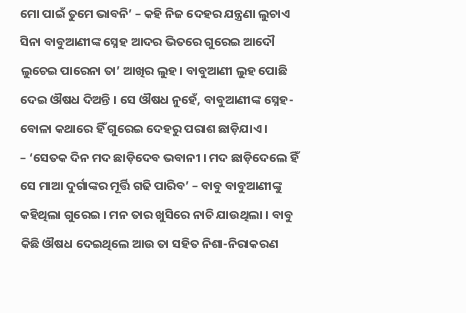ମୋ ପାଇଁ ତୁମେ ଭାବନି’ – କହି ନିଜ ଦେହର ଯନ୍ତ୍ରଣା ଲୁଚାଏ ସିନା ବାବୁଆଣୀଙ୍କ ସ୍ନେହ ଆଦର ଭିତରେ ଗୁରେଇ ଆଦୌ ଲୁଚେଇ ପାରେନା ତା’ ଆଖିର ଲୁହ । ବାବୁଆଣୀ ଲୁହ ପୋଛି ଦେଇ ଔଷଧ ଦିଅନ୍ତି । ସେ ଔଷଧ ନୁହେଁ, ବାବୁଆଣୀଙ୍କ ସ୍ନେହ-ବୋଳା କଥାରେ ହିଁ ଗୁରେଇ ଦେହରୁ ପରାଶ ଛାଡ଼ିଯାଏ ।
– ‘ସେତକ ଦିନ ମଦ ଛାଡ଼ିଦେବ ଭବାନୀ । ମଦ ଛାଡ଼ିଦେଲେ ହିଁ ସେ ମାଆ ଦୁର୍ଗାଙ୍କର ମୂର୍ତ୍ତି ଗଢି ପାରିବ’ – ବାବୁ ବାବୁଆଣୀଙ୍କୁ କହିଥିଲା ଗୁରେଇ । ମନ ତାର ଖୁସିରେ ନାଚି ଯାଉଥିଲା । ବାବୁ କିଛି ଔଷଧ ଦେଇଥିଲେ ଆଉ ତା ସହିତ ନିଶା-ନିରାକରଣ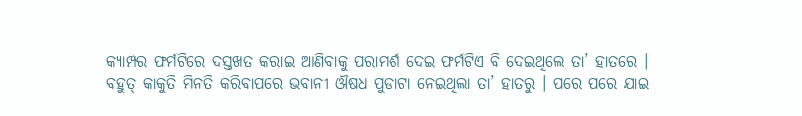କ୍ୟାମ୍ପର ଫର୍ମଟିରେ ଦସ୍ତଖତ କରାଇ ଆଣିବାକୁ ପରାମର୍ଶ ଦେଇ ଫର୍ମଟିଏ ବି ଦେଇଥିଲେ ତା’ ହାତରେ ।
ବହୁତ୍ କାକୁତି ମିନତି କରିବାପରେ ଭବାନୀ ଔଷଧ ପୁଡାଟା ନେଇଥିଲା ତା’ ହାତରୁ । ପରେ ପରେ ଯାଇ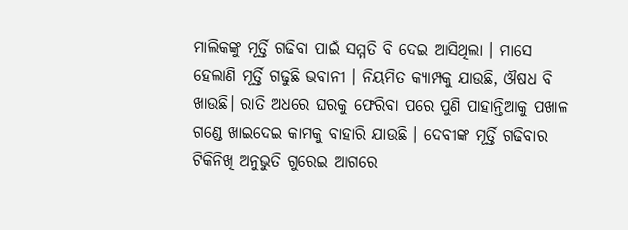ମାଲିକଙ୍କୁ ମୂର୍ତ୍ତି ଗଢିବା ପାଇଁ ସମ୍ମତି ବି ଦେଇ ଆସିଥିଲା । ମାସେ ହେଲାଣି ମୂର୍ତ୍ତି ଗଢୁଛି ଭବାନୀ । ନିୟମିତ କ୍ୟାମ୍ପକୁ ଯାଉଛି, ଔଷଧ ବି ଖାଉଛି। ରାତି ଅଧରେ ଘରକୁ ଫେରିବା ପରେ ପୁଣି ପାହାନ୍ତିଆକୁ ପଖାଳ ଗଣ୍ଡେ ଖାଇଦେଇ କାମକୁ ବାହାରି ଯାଉଛି । ଦେବୀଙ୍କ ମୂର୍ତ୍ତି ଗଢିବାର ଟିକିନିଖି ଅନୁଭୁତି ଗୁରେଇ ଆଗରେ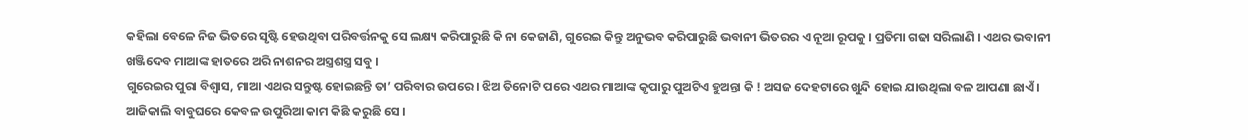କହିଲା ବେଳେ ନିଜ ଭିତରେ ସୃଷ୍ଟି ହେଉଥିବା ପରିବର୍ତ୍ତନକୁ ସେ ଲକ୍ଷ୍ୟ କରିପାରୁଛି କି ନା କେଜାଣି, ଗୁରେଇ କିନ୍ତୁ ଅନୁଭବ କରିପାରୁଛି ଭବାନୀ ଭିତରର ଏ ନୂଆ ରୂପକୁ । ପ୍ରତିମା ଗଢା ସରିଲାଣି । ଏଥର ଭବାନୀ ଖଞ୍ଜିଦେବ ମାଆଙ୍କ ହାତରେ ଅରି ନାଶନର ଅସ୍ତ୍ରଶସ୍ତ୍ର ସବୁ ।
ଗୁରେଇର ପୁରା ବିଶ୍ଵାସ, ମାଆ ଏଥର ସନ୍ତୁଷ୍ଟ ହୋଇଛନ୍ତି ତା’ ପରିବାର ଉପରେ । ଝିଅ ତିନୋଟି ପରେ ଏଥର ମାଆଙ୍କ କୃପାରୁ ପୁଅଟିଏ ହୁଅନ୍ତା କି ! ଅସଜ ଦେହଟାରେ ଖୁନ୍ଦି ହୋଇ ଯାଉଥିଲା ବଳ ଆପଣା ଛାଏଁ । ଆଜିକାଲି ବାବୁଘରେ କେବଳ ଉପୁରିଆ କାମ କିଛି କରୁଛି ସେ ।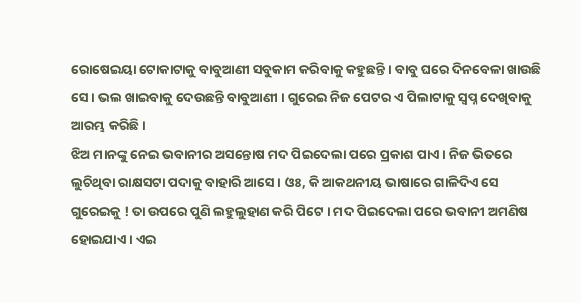ରୋଷେଇୟା ଟୋକାଟାକୁ ବାବୁଆଣୀ ସବୁକାମ କରିବାକୁ କହୁଛନ୍ତି । ବାବୁ ଘରେ ଦିନବେଳା ଖାଉଛି ସେ । ଭଲ ଖାଇବାକୁ ଦେଉଛନ୍ତି ବାବୁଆଣୀ । ଗୁରେଇ ନିଜ ପେଟର ଏ ପିଲାଟାକୁ ସ୍ଵପ୍ନ ଦେଖିବାକୁ ଆରମ୍ଭ କରିଛି ।
ଝିଅ ମାନଙ୍କୁ ନେଇ ଭବାନୀର ଅସନ୍ତୋଷ ମଦ ପିଇଦେଲା ପରେ ପ୍ରକାଶ ପାଏ । ନିଜ ଭିତରେ ଲୁଚିଥିବା ରାକ୍ଷସଟା ପଦାକୁ ବାହାରି ଆସେ । ଓଃ, କି ଆକଥନୀୟ ଭାଷାରେ ଗାଳିଦିଏ ସେ ଗୁରେଇକୁ ! ତା ଉପରେ ପୁଣି ଲହୁଲୁହାଣ କରି ପିଟେ । ମଦ ପିଇଦେଲା ପରେ ଭବାନୀ ଅମଣିଷ ହୋଇଯାଏ । ଏଇ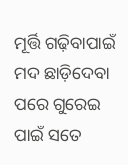ମୂର୍ତ୍ତି ଗଢ଼ିବାପାଇଁ ମଦ ଛାଡ଼ିଦେବା ପରେ ଗୁରେଇ ପାଇଁ ସତେ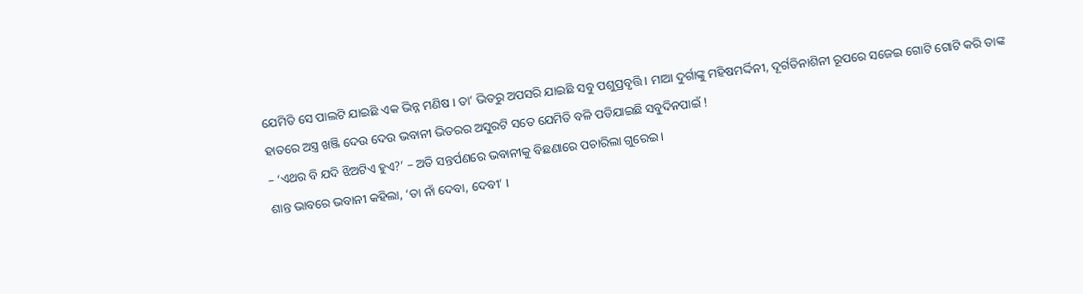ଯେମିତି ସେ ପାଲଟି ଯାଇଛି ଏକ ଭିନ୍ନ ମଣିଷ । ତା’ ଭିତରୁ ଅପସରି ଯାଇଛି ସବୁ ପଶୁପ୍ରବୃତ୍ତି । ମାଆ ଦୁର୍ଗାଙ୍କୁ ମହିଷମର୍ଦ୍ଦିନୀ, ଦୂର୍ଗତିନାଶିନୀ ରୂପରେ ସଜେଇ ଗୋଟି ଗୋଟି କରି ତାଙ୍କ ହାତରେ ଅସ୍ତ୍ର ଖଞ୍ଜି ଦେଉ ଦେଉ ଭବାନୀ ଭିତରର ଅସୁରଟି ସତେ ଯେମିତି ବଳି ପଡିଯାଇଛି ସବୁଦିନପାଇଁ !
– ‘ଏଥର ବି ଯଦି ଝିଅଟିଏ ହୁଏ?’ – ଅତି ସନ୍ତର୍ପଣରେ ଭବାନୀକୁ ବିଛଣାରେ ପଚାରିଲା ଗୁରେଇ ।
ଶାନ୍ତ ଭାବରେ ଭବାନୀ କହିଲା, ‘ତା ନାଁ ଦେବା, ଦେବୀ’ ।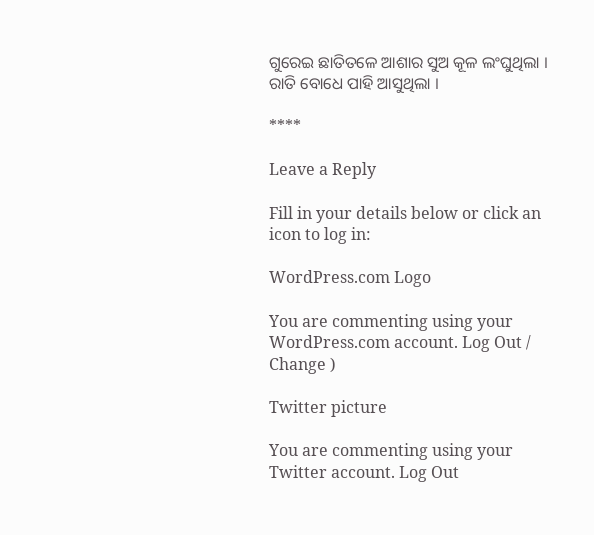ଗୁରେଇ ଛାତିତଳେ ଆଶାର ସୁଅ କୂଳ ଲଂଘୁଥିଲା । ରାତି ବୋଧେ ପାହି ଆସୁଥିଲା ।

****

Leave a Reply

Fill in your details below or click an icon to log in:

WordPress.com Logo

You are commenting using your WordPress.com account. Log Out /  Change )

Twitter picture

You are commenting using your Twitter account. Log Out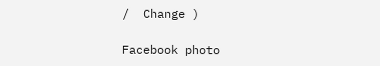/  Change )

Facebook photo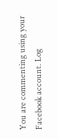You are commenting using your Facebook account. Log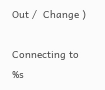Out /  Change )

Connecting to %s